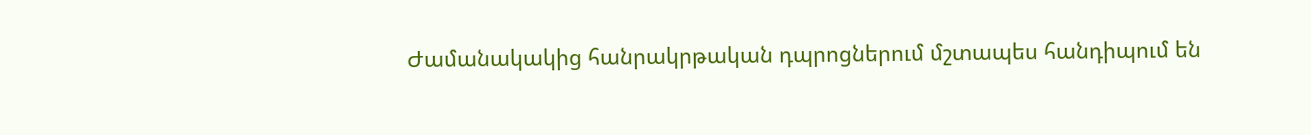Ժամանակակից հանրակրթական դպրոցներում մշտապես հանդիպում են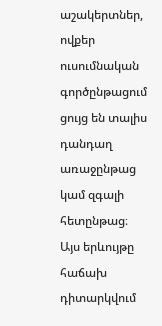աշակերտներ, ովքեր ուսումնական գործընթացում ցույց են տալիս դանդաղ առաջընթաց կամ զգալի հետընթաց։ Այս երևույթը հաճախ դիտարկվում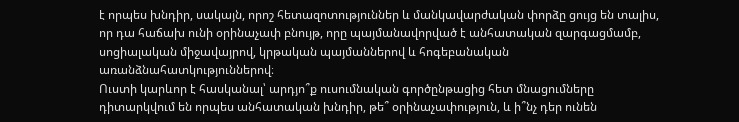է որպես խնդիր, սակայն, որոշ հետազոտություններ և մանկավարժական փորձը ցույց են տալիս, որ դա հաճախ ունի օրինաչափ բնույթ, որը պայմանավորված է անհատական զարգացմամբ, սոցիալական միջավայրով, կրթական պայմաններով և հոգեբանական առանձնահատկություններով։
Ուստի կարևոր է հասկանալ՝ արդյո՞ք ուսումնական գործընթացից հետ մնացումները դիտարկվում են որպես անհատական խնդիր, թե՞ օրինաչափություն, և ի՞նչ դեր ունեն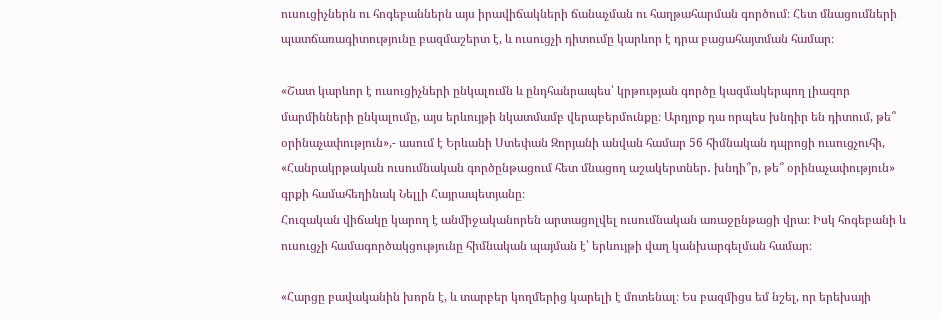ուսուցիչներն ու հոգեբաններն այս իրավիճակների ճանաչման ու հաղթահարման գործում։ Հետ մնացումների պատճառագիտությունը բազմաշերտ է, և ուսուցչի դիտումը կարևոր է դրա բացահայտման համար։

«Շատ կարևոր է ուսուցիչների ընկալումն և ընդհանրապես՝ կրթության գործը կազմակերպող լիազոր մարմինների ընկալումը, այս երևույթի նկատմամբ վերաբերմունքը։ Արդյոք դա որպես խնդիր են դիտում, թե՞ օրինաչափություն»,- ասում է Երևանի Ստեփան Զորյանի անվան համար 56 հիմնական դպրոցի ուսուցչուհի, «Հանրակրթական ուսումնական գործընթացում հետ մնացող աշակերտներ․ խնդի՞ր, թե՞ օրինաչափություն» գրքի համահեղինակ Նելլի Հայրապետյանը։
Հուզական վիճակը կարող է անմիջականորեն արտացոլվել ուսումնական առաջընթացի վրա։ Իսկ հոգեբանի և ուսուցչի համագործակցությունը հիմնական պայման է՝ երևույթի վաղ կանխարգելման համար։

«Հարցը բավականին խորն է, և տարբեր կողմերից կարելի է մոտենալ։ Ես բազմիցս եմ նշել, որ երեխայի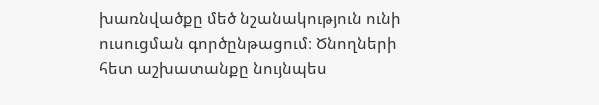խառնվածքը մեծ նշանակություն ունի ուսուցման գործընթացում։ Ծնողների հետ աշխատանքը նույնպես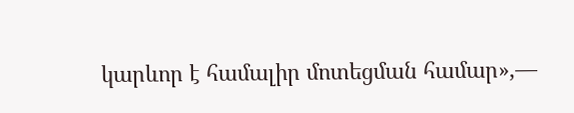կարևոր է համալիր մոտեցման համար»,—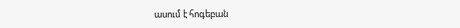ասում է հոգեբան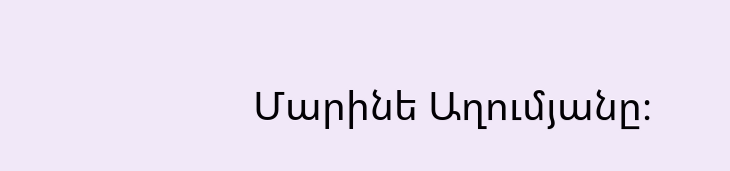Մարինե Աղումյանը։